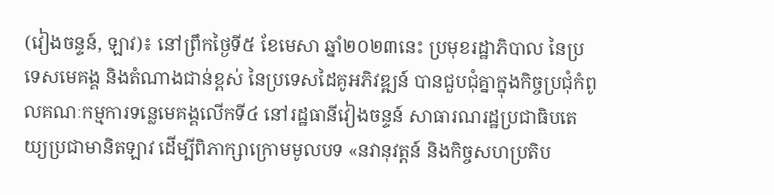(វៀងចន្ទន៍, ឡាវ)៖ នៅព្រឹកថ្ងៃទី៥ ខែមេសា ឆ្នាំ២០២៣នេះ ប្រមុខរដ្ឋាភិបាល នៃប្រទេសមេគង្គ និងតំណាងជាន់ខ្ពស់ នៃប្រទេសដៃគូអភិវឌ្ឍន៍ បានជួបជុំគ្នាក្នុងកិច្ចប្រជុំកំពូលគណៈកម្មការទន្លេមេគង្គលើកទី៤ នៅរដ្ឋធានីវៀងចន្ទន៍ សាធារណរដ្ឋប្រជាធិបតេយ្យប្រជាមានិតឡាវ ដើម្បីពិភាក្សាក្រោមមូលបទ «នវានុវត្តន៍ និងកិច្ចសហប្រតិប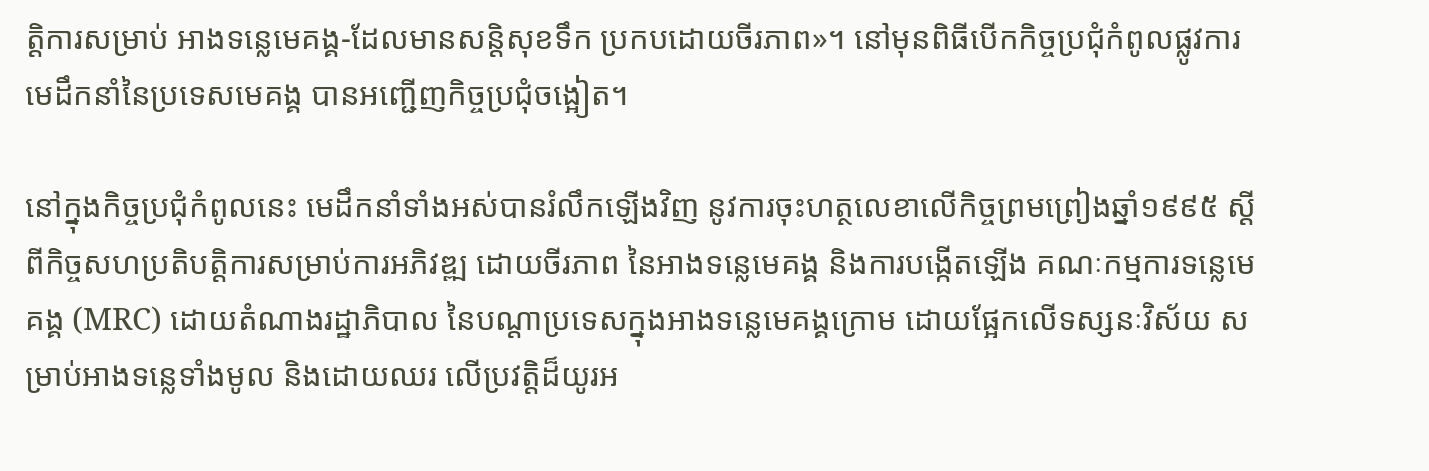ត្តិការសម្រាប់ អាងទន្លេមេគង្គ-ដែលមានសន្តិសុខទឹក ប្រកបដោយចីរភាព»។ នៅមុនពិធីបើកកិច្ចប្រជុំកំពូលផ្លូវការ មេដឹកនាំនៃប្រទេសមេគង្គ បានអញ្ជើញកិច្ចប្រជុំចង្អៀត។

នៅក្នុងកិច្ចប្រជុំកំពូលនេះ មេដឹកនាំទាំងអស់បានរំលឹកឡើងវិញ នូវការចុះហត្ថលេខាលើកិច្ចព្រមព្រៀងឆ្នាំ១៩៩៥ ស្ដីពីកិច្ចសហប្រតិបត្តិការសម្រាប់ការអភិវឌ្ឍ ដោយចីរភាព នៃអាងទន្លេមេគង្គ និងការបង្កើតឡើង គណៈកម្មការទន្លេមេគង្គ (MRC) ដោយតំណាងរដ្ឋាភិបាល នៃបណ្ដាប្រទេសក្នុងអាងទន្លេមេគង្គក្រោម ដោយផ្អែកលើទស្សនៈវិស័យ សម្រាប់អាងទន្លេទាំងមូល និងដោយឈរ លើប្រវត្តិដ៏យូរអ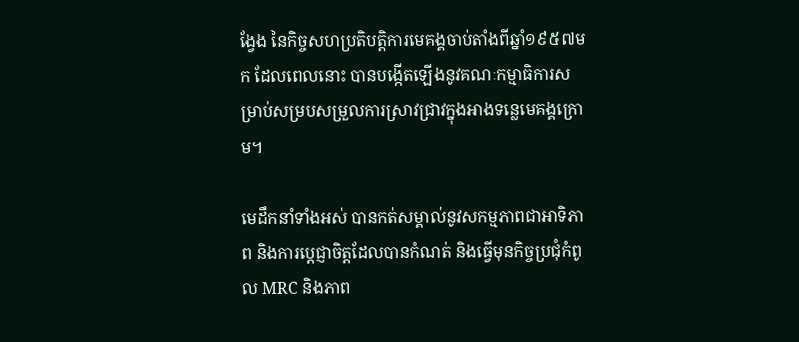ង្វែង នៃកិច្ចសហប្រតិបត្តិការមេគង្គចាប់តាំងពីឆ្នាំ១៩៥៧មក ដែលពេលនោះ បានបង្កើតឡើងនូវគណៈកម្មាធិការសម្រាប់សម្របសម្រួលការស្រាវជ្រាវក្នុងអាងទន្លេមេគង្គក្រោម។

មេដឹកនាំទាំងអស់ បានកត់សម្គាល់នូវសកម្មភាពជាអាទិភាព និងការប្តេជ្ញាចិត្តដែលបានកំណត់ និងធ្វើមុនកិច្ចប្រជុំកំពូល MRC និងភាព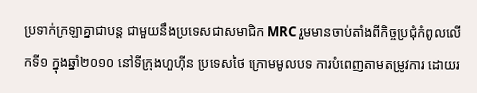ប្រទាក់ក្រឡាគ្នាជាបន្ត ជាមួយនឹងប្រទេសជាសមាជិក MRC រួមមានចាប់តាំងពីកិច្ចប្រជុំកំពូលលើកទី១ ក្នុងឆ្នាំ២០១០ នៅទីក្រុងហួហ៊ីន ប្រទេសថៃ ក្រោមមូលបទ ការបំពេញតាមតម្រូវការ ដោយរ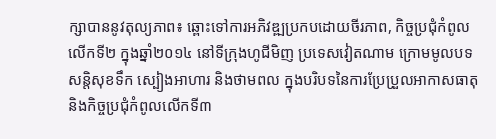ក្សាបាននូវតុល្យភាព៖ ឆ្ពោះទៅការអភិវឌ្ឍប្រកបដោយចីរភាព, កិច្ចប្រជុំកំពូលលើកទី២ ក្នុងឆ្នាំ២០១៤ នៅទីក្រុងហូជីមិញ ប្រទេសវៀតណាម ក្រោមមូលបទ សន្តិសុខទឹក ស្បៀងអាហារ និងថាមពល ក្នុងបរិបទនៃការប្រែប្រួលអាកាសធាតុ និងកិច្ចប្រជុំកំពូលលើកទី៣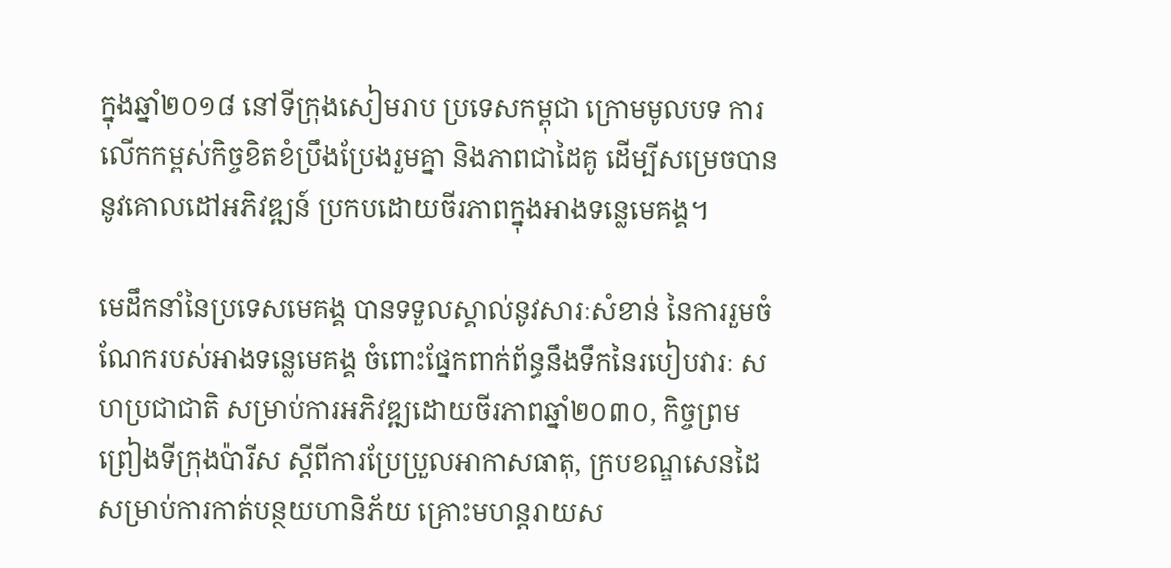ក្នុងឆ្នាំ២០១៨ នៅទីក្រុងសៀមរាប ប្រទេសកម្ពុជា ក្រោមមូលបទ ការលើកកម្ពស់កិច្ចខិតខំប្រឹងប្រែងរួមគ្នា និងភាពជាដៃគូ ដើម្បីសម្រេចបាននូវគោលដៅអភិវឌ្ឍន៍ ប្រកបដោយចីរភាពក្នុងអាងទន្លេមេគង្គ។

មេដឹកនាំនៃប្រទេសមេគង្គ បានទទួលស្គាល់នូវសារៈសំខាន់ នៃការរួមចំណែករបស់អាងទន្លេមេគង្គ ចំពោះផ្នែកពាក់ព័ន្ធនឹងទឹកនៃរបៀបវារៈ សហប្រជាជាតិ សម្រាប់ការអភិវឌ្ឍដោយចីរភាពឆ្នាំ២០៣០, កិច្ចព្រមព្រៀងទីក្រុងប៉ារីស ស្តីពីការប្រែប្រួលអាកាសធាតុ, ក្របខណ្ឌសេនដៃ សម្រាប់ការកាត់បន្ថយហានិភ័យ គ្រោះមហន្តរាយស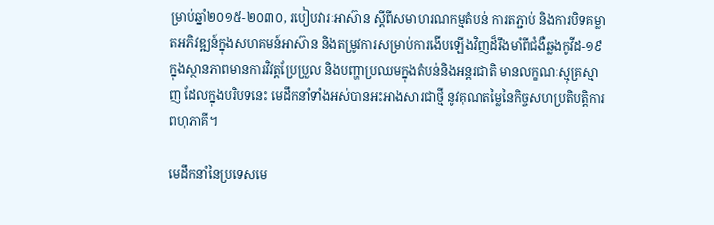ម្រាប់ឆ្នាំ២០១៥-២០៣០, របៀបវារៈអាស៊ាន ស្ដីពីសមាហរណកម្មតំបន់ ការតភ្ជាប់ និងការបិទគម្លាតអភិវឌ្ឍន៍ក្នុងសហគមន៍អាស៊ាន និងតម្រូវការសម្រាប់ការងើបឡើងវិញដ៏រឹងមាំពីជំងឺឆ្លងកូវីដ-១៩ ក្នុងស្ថានភាពមានការវិវត្តប្រែប្រួល និងបញ្ហាប្រឈមក្នុងតំបន់និងអន្តរជាតិ មានលក្ខណៈស្មុគ្រស្មាញ ដែលក្នុងបរិបទនេះ មេដឹកនាំទាំងអស់បានអះអាងសារជាថ្មី នូវគុណតម្លៃនៃកិច្ចសហប្រតិបត្តិការពហុភាគី។

មេដឹកនាំនៃប្រទេសមេ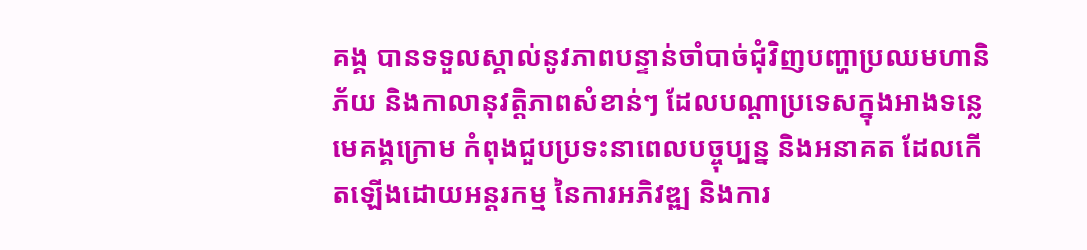គង្គ បានទទួលស្គាល់នូវភាពបន្ទាន់ចាំបាច់ជុំវិញបញ្ហាប្រឈមហានិភ័យ និងកាលានុវត្តិភាពសំខាន់ៗ ដែលបណ្តាប្រទេសក្នុងអាងទន្លេមេគង្គក្រោម កំពុងជួបប្រទះនាពេលបច្ចុប្បន្ន និងអនាគត ដែលកើតឡើងដោយអន្តរកម្ម នៃការអភិវឌ្ឍ និងការ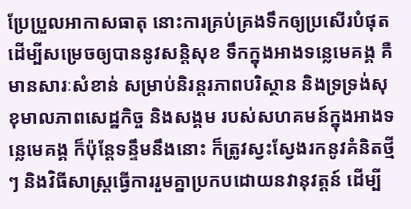ប្រែប្រួលអាកាសធាតុ នោះការគ្រប់គ្រងទឹកឲ្យប្រសើរបំផុត ដើម្បីសម្រេចឲ្យបាននូវសន្តិសុខ ទឹកក្នុងអាងទន្លេមេគង្គ គឺមានសារៈសំខាន់ សម្រាប់និរន្តរភាពបរិស្ថាន និងទ្រទ្រង់សុខុមាលភាពសេដ្ឋកិច្ច និងសង្គម របស់សហគមន៍ក្នុងអាងទន្លេមេគង្គ ក៏ប៉ុន្តែទន្ទឹមនឹងនោះ ក៏ត្រូវស្វះស្វែងរកនូវគំនិតថ្មីៗ និងវិធីសាស្ត្រធ្វើការរួមគ្នាប្រកបដោយនវានុវត្តន៍ ដើម្បី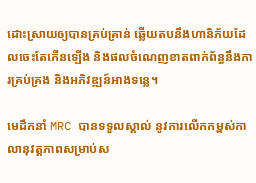ដោះស្រាយឲ្យបានគ្រប់គ្រាន់ ឆ្លើយតបនឹងហានិភ័យដែលចេះតែកើនឡើង និងផលចំណេញខាតពាក់ព័ន្ធនឹងការគ្រប់គ្រង និងអភិវឌ្ឍន៍អាងទន្លេ។

មេដឹកនាំ MRC បានទទួលស្គាល់ នូវការលើកកម្ពស់កាលានុវត្តភាពសម្រាប់ស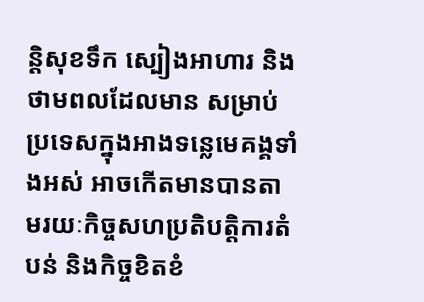ន្តិសុខទឹក ស្បៀងអាហារ និងថាមពលដែលមាន សម្រាប់ប្រទេសក្នុងអាងទន្លេមេគង្គទាំងអស់ អាចកើតមានបានតាមរយៈកិច្ចសហប្រតិបត្តិការតំបន់ និងកិច្ចខិតខំ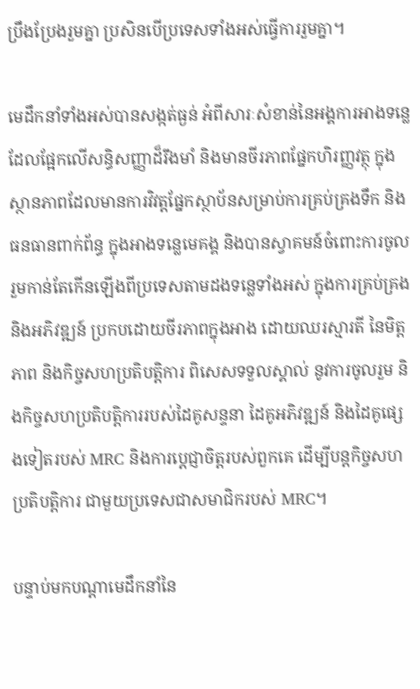ប្រឹងប្រែងរួមគ្នា ប្រសិនបើប្រទេសទាំងអស់ធ្វើការរួមគ្នា។

មេដឹកនាំទាំងអស់បានសង្កត់ធ្ងន់ អំពីសារៈសំខាន់នៃអង្គការអាងទន្លេ ដែលផ្អែកលើសន្ធិសញ្ញាដ៏រឹងមាំ និងមានចីរភាពផ្នែកហិរញ្ញវត្ថុ ក្នុងស្ថានភាពដែលមានការវិវត្តផ្នែកស្ថាប័នសម្រាប់ការគ្រប់គ្រងទឹក និងធនធានពាក់ព័ន្ធ ក្នុងអាងទន្លេមេគង្គ និងបានស្វាគមន៍ចំពោះការចូលរួមកាន់តែកើនឡើងពីប្រទេសតាមដងទន្លេទាំងអស់ ក្នុងការគ្រប់គ្រង និងអភិវឌ្ឍន៍ ប្រកបដោយចីរភាពក្នុងអាង ដោយឈរស្មារតី នៃមិត្តភាព និងកិច្ចសហប្រតិបត្តិការ ពិសេសទទួលស្គាល់ នូវការចូលរួម និងកិច្ចសហប្រតិបត្តិការរបស់ដៃគូសន្ទនា ដៃគូអភិវឌ្ឍន៍ និងដៃគូផ្សេងទៀតរបស់ MRC និងការប្ដេជ្ញាចិត្តរបស់ពួកគេ ដើម្បីបន្តកិច្ចសហប្រតិបត្តិការ ជាមួយប្រទេសជាសមាជិករបស់ MRC។

បន្ទាប់មកបណ្តាមេដឹកនាំនៃ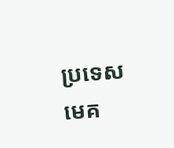ប្រទេសមេគ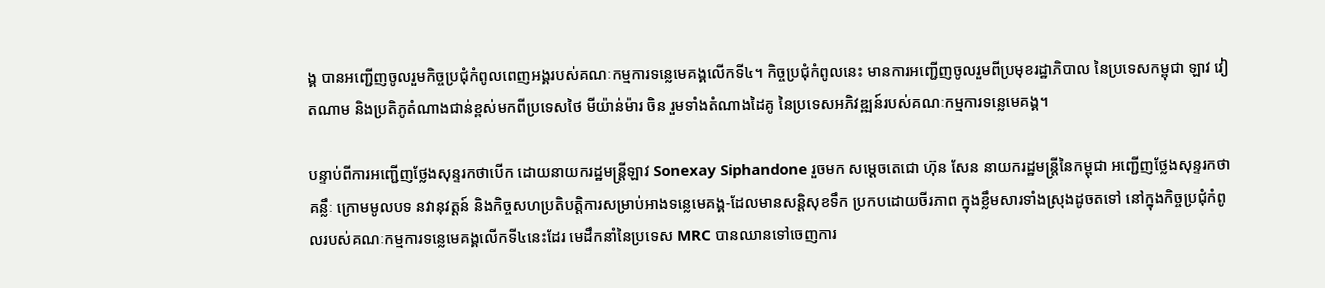ង្គ បានអញ្ជើញចូលរួមកិច្ចប្រជុំកំពូលពេញអង្គរបស់គណៈកម្មការទន្លេមេគង្គលើកទី៤។ កិច្ចប្រជុំកំពូលនេះ មានការអញ្ជើញចូលរួមពីប្រមុខរដ្ឋាភិបាល នៃប្រទេសកម្ពុជា ឡាវ វៀតណាម និងប្រតិភូតំណាងជាន់ខ្ពស់មកពីប្រទេសថៃ មីយ៉ាន់ម៉ារ ចិន រួមទាំងតំណាងដៃគូ នៃប្រទេសអភិវឌ្ឍន៍របស់គណៈកម្មការទន្លេមេគង្គ។

បន្ទាប់ពីការអញ្ជើញថ្លែងសុន្ទរកថាបើក ដោយនាយករដ្ឋមន្រ្តីឡាវ Sonexay Siphandone រួចមក សម្តេចតេជោ ហ៊ុន សែន នាយករដ្ឋមន្រ្តីនៃកម្ពុជា អញ្ជើញថ្លែងសុន្ទរកថាគន្លឹៈ ក្រោមមូលបទ នវានុវត្តន៍ និងកិច្ចសហប្រតិបត្តិការសម្រាប់អាងទន្លេមេគង្គ-ដែលមានសន្តិសុខទឹក ប្រកបដោយចីរភាព ក្នុងខ្លឹមសារទាំងស្រុងដូចតទៅ នៅក្នុងកិច្ចប្រជុំកំពូលរបស់គណៈកម្មការទន្លេមេគង្គលើកទី៤នេះដែរ មេដឹកនាំនៃប្រទេស MRC បានឈានទៅចេញការ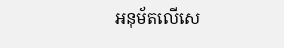អនុម័តលើសេ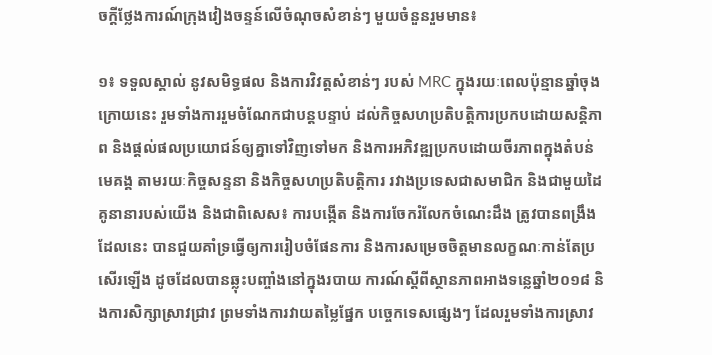ចក្តីថ្លែងការណ៍ក្រុងវៀងចន្ទន៍លើចំណុចសំខាន់ៗ មួយចំនួនរួមមាន៖

១៖ ទទួលស្គាល់ នូវសមិទ្ធផល និងការវិវត្តសំខាន់ៗ របស់ MRC ក្នុងរយៈពេលប៉ុន្មានឆ្នាំចុងក្រោយនេះ រួមទាំងការរួមចំណែកជាបន្តបន្ទាប់ ដល់កិច្ចសហប្រតិបត្តិការប្រកបដោយសន្តិភាព និងផ្ដល់ផលប្រយោជន៍ឲ្យគ្នាទៅវិញទៅមក និងការអភិវឌ្ឍប្រកបដោយចីរភាពក្នុងតំបន់មេគង្គ តាមរយៈកិច្ចសន្ទនា និងកិច្ចសហប្រតិបត្តិការ រវាងប្រទេសជាសមាជិក និងជាមួយដៃគូនានារបស់យើង និងជាពិសេស៖ ការបង្កើត និងការចែករំលែកចំណេះដឹង ត្រូវបានពង្រឹង ដែលនេះ បានជួយគាំទ្រធ្វើឲ្យការរៀបចំផែនការ និងការសម្រេចចិត្តមានលក្ខណៈកាន់តែប្រសើរឡើង ដូចដែលបានឆ្លុះបញ្ចាំងនៅក្នុងរបាយ ការណ៍ស្តីពីស្ថានភាពអាងទន្លេឆ្នាំ២០១៨ និងការសិក្សាស្រាវជ្រាវ ព្រមទាំងការវាយតម្លៃផ្នែក បច្ចេកទេសផ្សេងៗ ដែលរួមទាំងការស្រាវ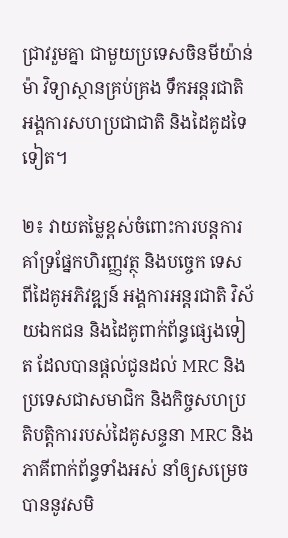ជ្រាវរួមគ្នា ជាមួយប្រទេសចិនមីយ៉ាន់ម៉ា វិទ្យាស្ថានគ្រប់គ្រង ទឹកអន្តរជាតិ អង្គការសហប្រជាជាតិ និងដៃគូដទៃទៀត។

២៖ វាយតម្លៃខ្ពស់ចំពោះការបន្តការគាំទ្រផ្នែកហិរញ្ញវត្ថុ និងបច្ចេក ទេស ពីដៃគូអភិវឌ្ឍន៍ អង្គការអន្តរជាតិ វិស័យឯកជន និងដៃគូពាក់ព័ន្ធផ្សេងទៀត ដែលបានផ្តល់ជូនដល់ MRC និងប្រទេសជាសមាជិក និងកិច្ចសហប្រតិបត្តិការរបស់ដៃគូសន្ទនា MRC និងភាគីពាក់ព័ន្ធទាំងអស់ នាំឲ្យសម្រេចបាននូវសមិ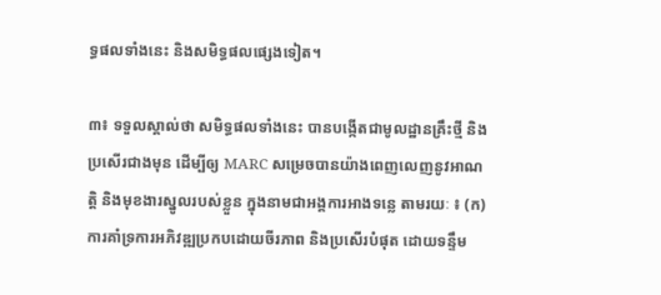ទ្ធផលទាំងនេះ និងសមិទ្ធផលផ្សេងទៀត។

៣៖ ទទួលស្គាល់ថា សមិទ្ធផលទាំងនេះ បានបង្កើតជាមូលដ្ឋានគ្រឹះថ្មី និងប្រសើរជាងមុន ដើម្បីឲ្យ MARC សម្រេចបានយ៉ាងពេញលេញនូវអាណត្តិ និងមុខងារស្នូលរបស់ខ្លួន ក្នុងនាមជាអង្គការអាងទន្លេ តាមរយៈ ៖ (ក) ការគាំទ្រការអភិវឌ្ឍប្រកបដោយចីរភាព និងប្រសើរបំផុត ដោយទន្ទឹម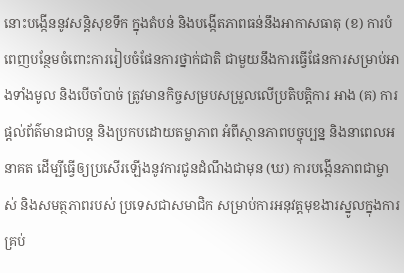នោះបង្កើននូវសន្តិសុខទឹក ក្នុងតំបន់ និងបង្កើតភាពធន់នឹងអាកាសធាតុ (ខ) ការបំពេញបន្ថែមចំពោះការរៀបចំផែនការថ្នាក់ជាតិ ជាមួយនឹងការធ្វើផែនការសម្រាប់អាងទាំងមូល និងបើចាំបាច់ ត្រូវមានកិច្ចសម្របសម្រួលលើប្រតិបត្តិការ អាង (គ) ការផ្ដល់ព័ត៌មានជាបន្ត និងប្រកបដោយតម្លាភាព អំពីស្ថានភាពបច្ចុប្បន្ន និងនាពេលអនាគត ដើម្បីធ្វើឲ្យប្រសើរឡើងនូវការជូនដំណឹងជាមុន (ឃ) ការបង្កើនភាពជាម្ចាស់ និងសមត្ថភាពរបស់ ប្រទេសជាសមាជិក សម្រាប់ការអនុវត្តមុខងារស្នូលក្នុងការគ្រប់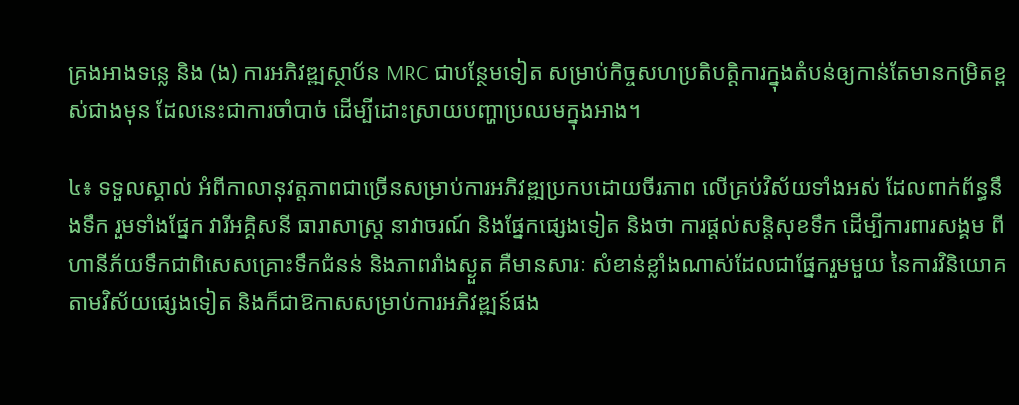គ្រងអាងទន្លេ និង (ង) ការអភិវឌ្ឍស្ថាប័ន MRC ជាបន្ថែមទៀត សម្រាប់កិច្ចសហប្រតិបត្តិការក្នុងតំបន់ឲ្យកាន់តែមានកម្រិតខ្ពស់ជាងមុន ដែលនេះជាការចាំបាច់ ដើម្បីដោះស្រាយបញ្ហាប្រឈមក្នុងអាង។

៤៖ ទទួលស្គាល់ អំពីកាលានុវត្តភាពជាច្រើនសម្រាប់ការអភិវឌ្ឍប្រកបដោយចីរភាព លើគ្រប់វិស័យទាំងអស់ ដែលពាក់ព័ន្ធនឹងទឹក រួមទាំងផ្នែក វារីអគ្គិសនី ធារាសាស្ត្រ នាវាចរណ៍ និងផ្នែកផ្សេងទៀត និងថា ការផ្តល់សន្តិសុខទឹក ដើម្បីការពារសង្គម ពីហានីភ័យទឹកជាពិសេសគ្រោះទឹកជំនន់ និងភាពរាំងស្ងួត គឺមានសារៈ សំខាន់ខ្លាំងណាស់ដែលជាផ្នែករួមមួយ នៃការវិនិយោគតាមវិស័យផ្សេងទៀត និងក៏ជាឱកាសសម្រាប់ការអភិវឌ្ឍន៍ផង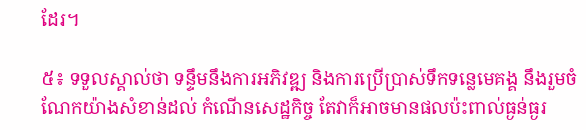ដែរ។

៥៖ ទទួលស្គាល់ថា ទន្ទឹមនឹងការអភិវឌ្ឍ និងការប្រើប្រាស់ទឹកទន្លេមេគង្គ នឹងរួមចំណែកយ៉ាងសំខាន់ដល់ កំណើនសេដ្ឋកិច្ច តែវាក៏អាចមានផលប៉ះពាល់ធ្ងន់ធ្ងរ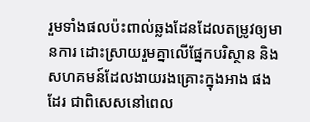រួមទាំងផលប៉ះពាល់ឆ្លងដែនដែលតម្រូវឲ្យមានការ ដោះស្រាយរួមគ្នាលើផ្នែកបរិស្ថាន និងសហគមន៍ដែលងាយរងគ្រោះក្នុងអាង ផងដែរ ជាពិសេសនៅពេល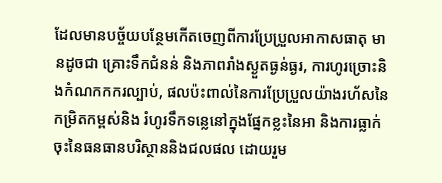ដែលមានបច្ច័យបន្ថែមកើតចេញពីការប្រែប្រួលអាកាសធាតុ មានដូចជា គ្រោះទឹកជំនន់ និងភាពរាំងស្ងួតធ្ងន់ធ្ងរ, ការហូរច្រោះនិងកំណកកករល្បាប់, ផលប៉ះពាល់នៃការប្រែប្រួលយ៉ាងរហ័សនៃកម្រិតកម្ពស់និង រំហូរទឹកទន្លេនៅក្នុងផ្នែកខ្លះនៃអា និងការធ្លាក់ចុះនៃធនធានបរិស្ថាននិងជលផល ដោយរួម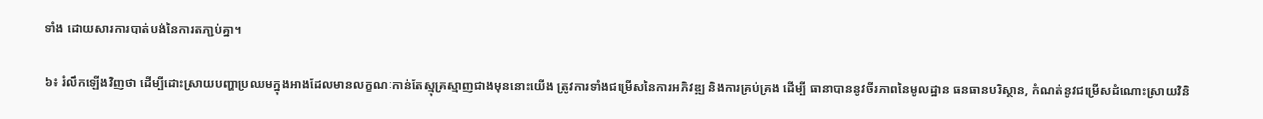ទាំង ដោយសារការបាត់បង់នៃការតភា្ជប់គ្នា។

៦៖ រំលឹកឡើងវិញថា ដើម្បីដោះស្រាយបញ្ហាប្រឈមក្នុងអាងដែលមានលក្ខណៈកាន់តែស្មុគ្រស្មាញជាងមុននោះយើង ត្រូវការទាំងជម្រើសនៃការអភិវឌ្ឍ និងការគ្រប់គ្រង ដើម្បី ធានាបាននូវចីរភាពនៃមូលដ្ឋាន ធនធានបរិស្ថាន, កំណត់នូវជម្រើសដំណោះស្រាយវិនិ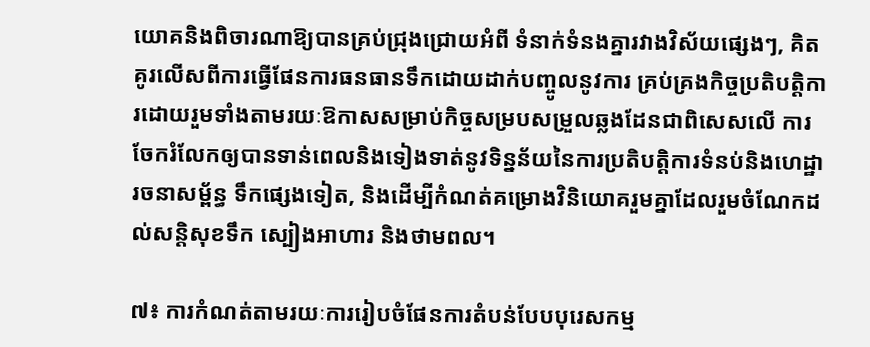យោគនិងពិចារណាឱ្យបានគ្រប់ជ្រុងជ្រោយអំពី ទំនាក់ទំនងគ្នារវាងវិស័យផ្សេងៗ, គិតគូរលើសពីការធ្វើផែនការធនធានទឹកដោយដាក់បញ្ចូលនូវការ គ្រប់គ្រងកិច្ចប្រតិបត្តិការដោយរួមទាំងតាមរយៈឱកាសសម្រាប់កិច្ចសម្របសម្រួលឆ្លងដែនជាពិសេសលើ ការចែករំលែកឲ្យបានទាន់ពេលនិងទៀងទាត់នូវទិន្នន័យនៃការប្រតិបត្តិការទំនប់និងហេដ្ឋារចនាសម្ព័ន្ធ ទឹកផ្សេងទៀត, និងដើម្បីកំណត់គម្រោងវិនិយោគរួមគ្នាដែលរួមចំណែកដល់សន្តិសុខទឹក ស្បៀងអាហារ និងថាមពល។

៧៖ ការកំណត់តាមរយៈការរៀបចំផែនការតំបន់បែបបុរេសកម្ម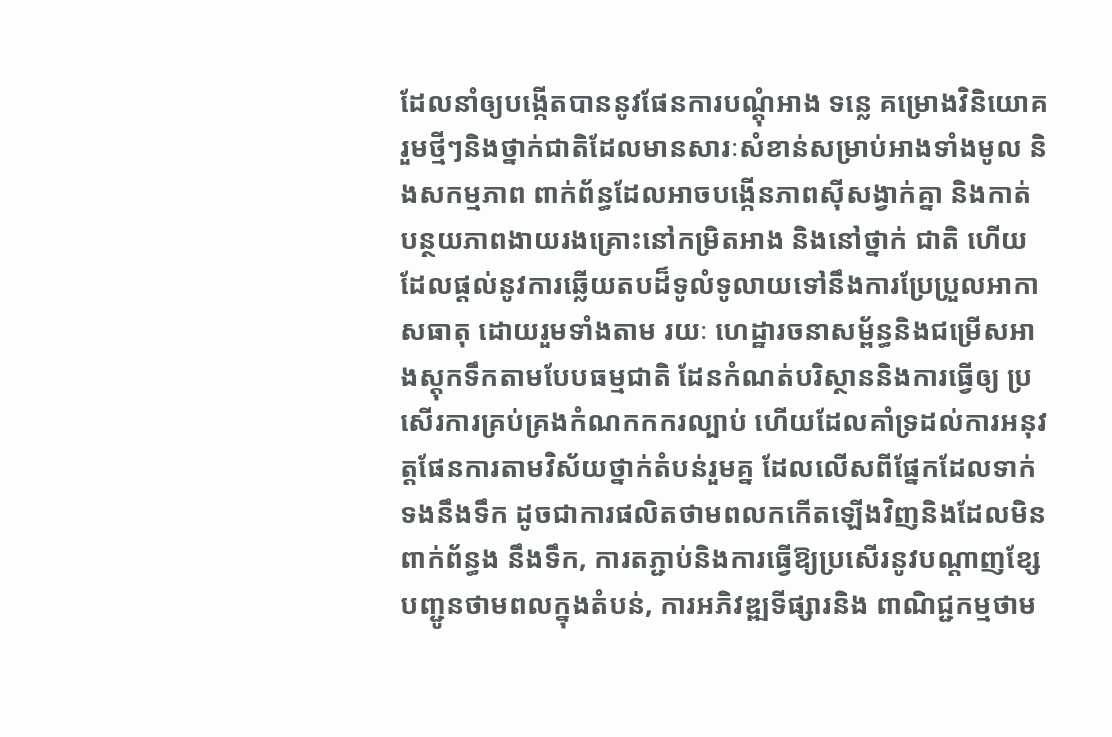ដែលនាំឲ្យបង្កើតបាននូវផែនការបណ្ដុំអាង ទន្លេ គម្រោងវិនិយោគរួមថ្មីៗនិងថ្នាក់ជាតិដែលមានសារៈសំខាន់សម្រាប់អាងទាំងមូល និងសកម្មភាព ពាក់ព័ន្ធដែលអាចបង្កើនភាពស៊ីសង្វាក់គ្នា និងកាត់បន្ថយភាពងាយរងគ្រោះនៅកម្រិតអាង និងនៅថ្នាក់ ជាតិ ហើយដែលផ្តល់នូវការឆ្លើយតបដ៏ទូលំទូលាយទៅនឹងការប្រែប្រួលអាកាសធាតុ ដោយរួមទាំងតាម រយៈ ហេដ្ឋារចនាសម្ព័ន្ធនិងជម្រើសអាងស្តុកទឹកតាមបែបធម្មជាតិ ដែនកំណត់បរិស្ថាននិងការធ្វើឲ្យ ប្រសើរការគ្រប់គ្រងកំណកកករល្បាប់ ហើយដែលគាំទ្រដល់ការអនុវត្តផែនការតាមវិស័យថ្នាក់តំបន់រួមគ្ន ដែលលើសពីផ្នែកដែលទាក់ទងនឹងទឹក ដូចជាការផលិតថាមពលកកើតឡើងវិញនិងដែលមិនពាក់ព័ន្ធង នឹងទឹក, ការតភ្ជាប់និងការធ្វើឱ្យប្រសើរនូវបណ្តាញខ្សែបញ្ជូនថាមពលក្នុងតំបន់, ការអភិវឌ្ឍទីផ្សារនិង ពាណិជ្ជកម្មថាម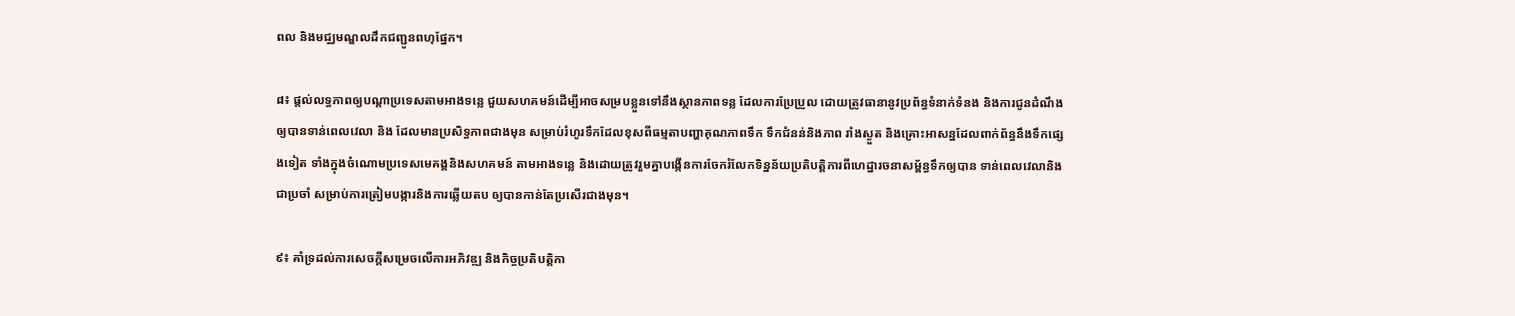ពល និងមជ្ឈមណ្ឌលដឹកជញ្ជូនពហុផ្នែក។

៨៖ ផ្ដល់លទ្ធភាពឲ្យបណ្តាប្រទេសតាមអាងទន្លេ ជួយសហគមន៍ដើម្បីអាចសម្របខ្លួនទៅនឹងស្ថានភាពទន្ល ដែលការប្រែប្រួល ដោយត្រូវធានានូវប្រព័ន្ធទំនាក់ទំនង និងការជូនដំណឹងឲ្យបានទាន់ពេលវេលា និង ដែលមានប្រសិទ្ធភាពជាងមុន សម្រាប់រំហូរទឹកដែលខុសពីធម្មតាបញ្ហាគុណភាពទឹក ទឹកជំនន់និងភាព រាំងស្ងួត និងគ្រោះអាសន្នដែលពាក់ព័ន្ធនឹងទឹកផ្សេងទៀត ទាំងក្នុងចំណោមប្រទេសមេគង្គនិងសហគមន៍ តាមអាងទន្លេ និងដោយត្រូវរួមគ្នាបង្កើនការចែករំលែកទិន្នន័យប្រតិបត្តិការពីហេដ្ឋារចនាសម្ព័ន្ធទឹកឲ្យបាន ទាន់ពេលវេលានិងជាប្រចាំ សម្រាប់ការត្រៀមបង្ការនិងការឆ្លើយតប ឲ្យបានកាន់តែប្រសើរជាងមុន។

៩៖ គាំទ្រដល់ការសេចក្តីសម្រេចលើការអភិវឌ្ឍ និងកិច្ចប្រតិបត្តិកា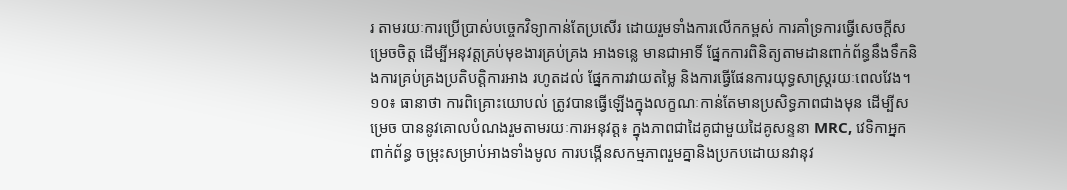រ តាមរយៈការប្រើប្រាស់បច្ចេកវិទ្យាកាន់តែប្រសើរ ដោយរួមទាំងការលើកកម្ពស់ ការគាំទ្រការធ្វើសេចក្តីសម្រេចចិត្ត ដើម្បីអនុវត្តគ្រប់មុខងារគ្រប់គ្រង អាងទន្លេ មានជាអាទិ៍ ផ្នែកការពិនិត្យតាមដានពាក់ព័ន្ធនឹងទឹកនិងការគ្រប់គ្រងប្រតិបត្តិការអាង រហូតដល់ ផ្នែកការវាយតម្លៃ និងការធ្វើផែនការយុទ្ធសាស្ត្ររយៈពេលវែង។
១០៖ ធានាថា ការពិគ្រោះយោបល់ ត្រូវបានធ្វើឡើងក្នុងលក្ខណៈកាន់តែមានប្រសិទ្ធភាពជាងមុន ដើម្បីសម្រេច បាននូវគោលបំណងរួមតាមរយៈការអនុវត្ត៖ ក្នុងភាពជាដៃគូជាមួយដៃគូសន្ទនា MRC, វេទិកាអ្នកពាក់ព័ន្ធ ចម្រុះសម្រាប់អាងទាំងមូល ការបង្កើនសកម្មភាពរួមគ្នានិងប្រកបដោយនវានុវ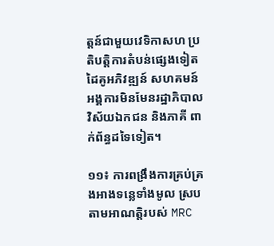ត្តន៍ជាមួយវេទិកាសហ ប្រតិបត្តិការតំបន់ផ្សេងទៀត ដៃគូអភិវឌ្ឍន៍ សហគមន៍ អង្គការមិនមែនរដ្ឋាភិបាល វិស័យឯកជន និងភាគី ពាក់ព័ន្ធដទៃទៀត។

១១៖ ការពង្រឹងការគ្រប់គ្រងអាងទន្លេទាំងមូល ស្របតាមអាណត្តិរបស់ MRC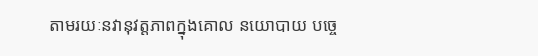តាមរយៈនវានុវត្តភាពក្នុងគោល នយោបាយ បច្ចេ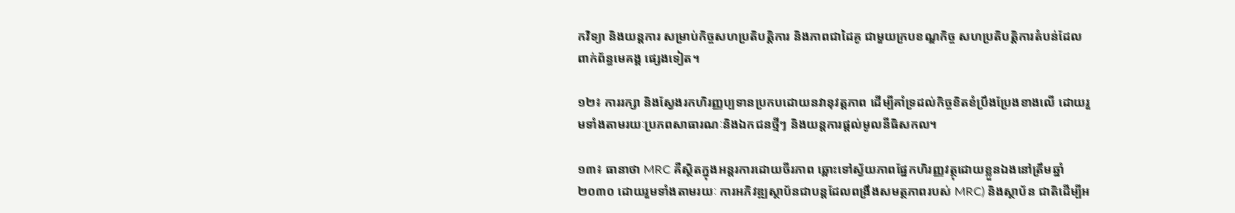កវិទ្យា និងយន្តការ សម្រាប់កិច្ចសហប្រតិបត្តិការ និងភាពជាដៃគូ ជាមួយក្របខណ្ឌកិច្ច សហប្រតិបត្តិការតំបន់ដែលពាក់ព័ន្ធមេគង្គ ផ្សេងទៀត។

១២៖ ការរក្សា និងស្វែងរកហិរញ្ញប្បទានប្រកបដោយនវានុវត្តភាព ដើម្បីគាំទ្រដល់កិច្ចខិតខំប្រឹងប្រែងខាងលើ ដោយរួមទាំងតាមរយៈប្រភពសាធារណៈនិងឯកជនថ្មីៗ និងយន្តការផ្ដល់មូលនីធិសកល។

១៣៖ ធានាថា MRC គឺស្ថិតក្នុងអន្តរការដោយចីរភាព ឆ្ពោះទៅស្វ័យភាពផ្នែកហិរញ្ញវត្ថុដោយខ្លួនឯងនៅត្រឹមឆ្នាំ២០៣០ ដោយរួមទាំងតាមរយៈ ការអភិវឌ្ឍស្ថាប័នជាបន្តដែលពង្រឹងសមត្ថភាពរបស់ MRC) និងស្ថាប័ន ជាតិដើម្បីអ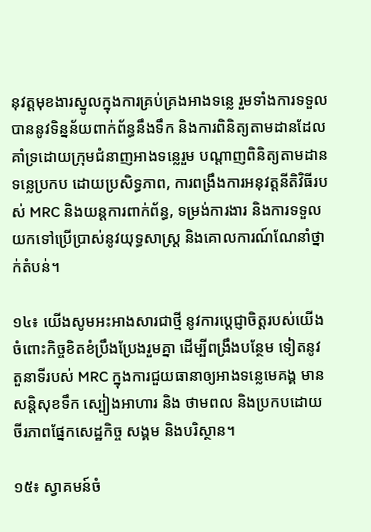នុវត្តមុខងារស្នូលក្នុងការគ្រប់គ្រងអាងទន្លេ រួមទាំងការទទួលបាននូវទិន្នន័យពាក់ព័ន្ធនឹងទឹក និងការពិនិត្យតាមដានដែលគាំទ្រដោយក្រុមជំនាញអាងទន្លេរួម បណ្តាញពិនិត្យតាមដានទន្លេប្រកប ដោយប្រសិទ្ធភាព, ការពង្រឹងការអនុវត្តនីតិវិធីរបស់ MRC និងយន្តការពាក់ព័ន្ធ, ទម្រង់ការងារ និងការទទួលយកទៅប្រើប្រាស់នូវយុទ្ធសាស្ត្រ និងគោលការណ៍ណែនាំថ្នាក់តំបន់។

១៤៖ យើងសូមអះអាងសារជាថ្មី នូវការប្តេជ្ញាចិត្តរបស់យើង ចំពោះកិច្ចខិតខំប្រឹងប្រែងរួមគ្នា ដើម្បីពង្រឹងបន្ថែម ទៀតនូវតួនាទីរបស់ MRC ក្នុងការជួយធានាឲ្យអាងទន្លេមេគង្គ មានសន្តិសុខទឹក ស្បៀងអាហារ និង ថាមពល និងប្រកបដោយចីរភាពផ្នែកសេដ្ឋកិច្ច សង្គម និងបរិស្ថាន។

១៥៖ ស្វាគមន៍ចំ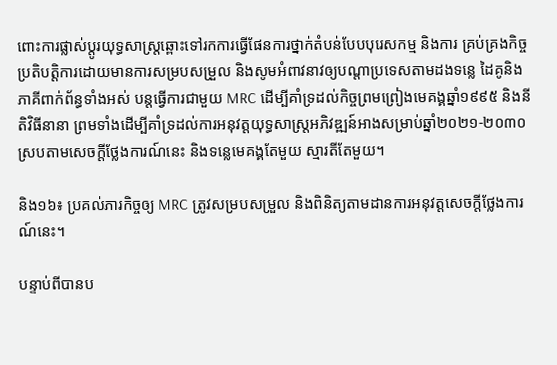ពោះការផ្លាស់ប្តូរយុទ្ធសាស្ត្រឆ្ពោះទៅរកការធ្វើផែនការថ្នាក់តំបន់បែបបុរេសកម្ម និងការ គ្រប់គ្រងកិច្ចប្រតិបត្តិការដោយមានការសម្របសម្រួល និងសូមអំពាវនាវឲ្យបណ្តាប្រទេសតាមដងទន្លេ ដៃគូនិងភាគីពាក់ព័ន្ធទាំងអស់ បន្តធ្វើការជាមួយ MRC ដើម្បីគាំទ្រដល់កិច្ចព្រមព្រៀងមេគង្គឆ្នាំ១៩៩៥ និងនីតិវិធីនានា ព្រមទាំងដើម្បីគាំទ្រដល់ការអនុវត្តយុទ្ធសាស្ត្រអភិវឌ្ឍន៍អាងសម្រាប់ឆ្នាំ២០២១-២០៣០ ស្របតាមសេចក្ដីថ្លែងការណ៍នេះ និងទន្លេមេគង្គតែមួយ ស្មារតីតែមួយ។

និង១៦៖ ប្រគល់ភារកិច្ចឲ្យ MRC ត្រូវសម្របសម្រួល និងពិនិត្យតាមដានការអនុវត្តសេចក្ដីថ្លែងការណ៍នេះ។

បន្ទាប់ពីបានប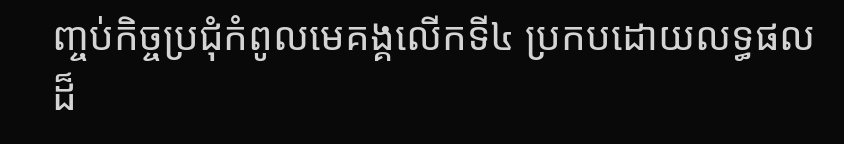ញ្ចប់កិច្ចប្រជុំកំពូលមេគង្គលើកទី៤ ប្រកបដោយលទ្ធផលដ៏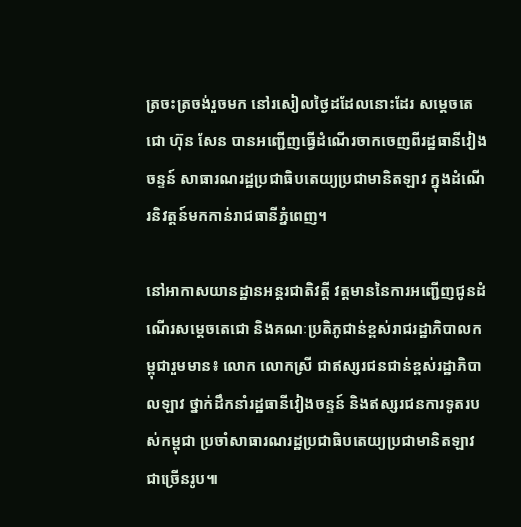ត្រចះត្រចង់រួចមក នៅរសៀលថ្ងៃដដែលនោះដែរ សម្តេចតេជោ ហ៊ុន សែន បានអញ្ជើញធ្វើដំណើរចាកចេញពីរដ្ឋធានីវៀងចន្ទន៍ សាធារណរដ្ឋប្រជាធិបតេយ្យប្រជាមានិតឡាវ ក្នុងដំណើរនិវត្តន៍មកកាន់រាជធានីភ្នំពេញ។

នៅអាកាសយានដ្ឋានអន្តរជាតិវត្តី វត្តមាននៃការអញ្ជើញជូនដំណើរសម្តេចតេជោ និងគណៈប្រតិភូជាន់ខ្ពស់រាជរដ្ឋាភិបាលកម្ពុជារួមមាន៖ លោក លោកស្រី ជាឥស្សរជនជាន់ខ្ពស់រដ្ឋាភិបាលឡាវ ថ្នាក់ដឹកនាំរដ្ឋធានីវៀងចន្ទន៍ និងឥស្សរជនការទូតរបស់កម្ពុជា ប្រចាំសាធារណរដ្ឋប្រជាធិបតេយ្យប្រជាមានិតឡាវ ជាច្រើនរូប៕